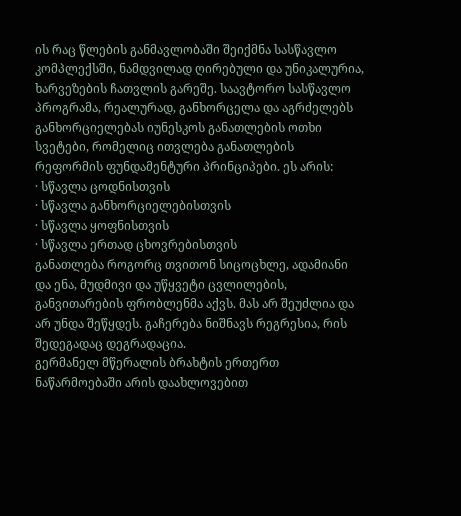ის რაც წლების განმავლობაში შეიქმნა სასწავლო კომპლექსში, ნამდვილად ღირებული და უნიკალურია, ხარვეზების ჩათვლის გარეშე. საავტორო სასწავლო პროგრამა, რეალურად, განხორცელა და აგრძელებს განხორციელებას იუნესკოს განათლების ოთხი სვეტები, რომელიც ითვლება განათლების რეფორმის ფუნდამენტური პრინციპები. ეს არის:
· სწავლა ცოდნისთვის
· სწავლა განხორციელებისთვის
· სწავლა ყოფნისთვის
· სწავლა ერთად ცხოვრებისთვის
განათლება როგორც თვითონ სიცოცხლე, ადამიანი და ენა, მუდმივი და უწყვეტი ცვლილების, განვითარების ფრობლენმა აქვს. მას არ შეუძლია და არ უნდა შეწყდეს. გაჩერება ნიშნავს რეგრესია, რის შედეგადაც დეგრადაცია.
გერმანელ მწერალის ბრახტის ერთერთ ნაწარმოებაში არის დაახლოვებით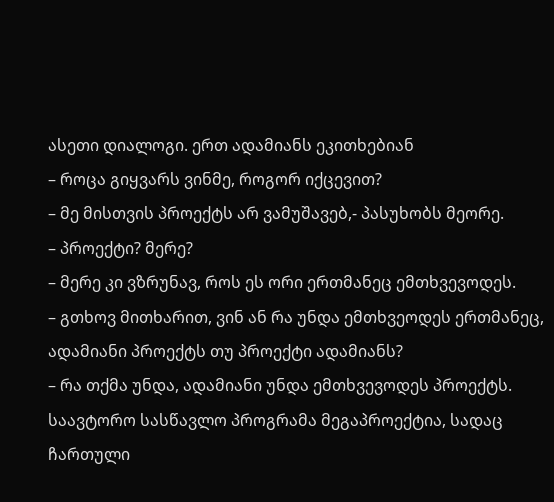ასეთი დიალოგი. ერთ ადამიანს ეკითხებიან
– როცა გიყვარს ვინმე, როგორ იქცევით?
– მე მისთვის პროექტს არ ვამუშავებ,- პასუხობს მეორე.
– პროექტი? მერე?
– მერე კი ვზრუნავ, როს ეს ორი ერთმანეც ემთხვევოდეს.
– გთხოვ მითხარით, ვინ ან რა უნდა ემთხვეოდეს ერთმანეც, ადამიანი პროექტს თუ პროექტი ადამიანს?
– რა თქმა უნდა, ადამიანი უნდა ემთხვევოდეს პროექტს.
საავტორო სასწავლო პროგრამა მეგაპროექტია, სადაც ჩართული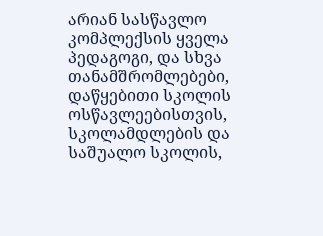არიან სასწავლო კომპლექსის ყველა პედაგოგი, და სხვა თანამშრომლებები, დაწყებითი სკოლის ოსწავლეებისთვის, სკოლამდლების და საშუალო სკოლის,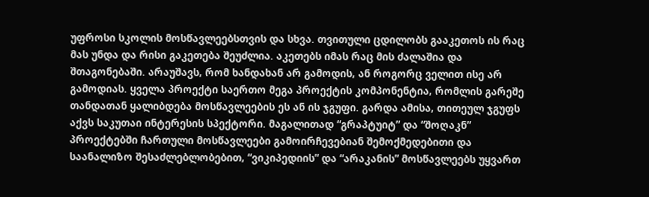უფროსი სკოლის მოსწავლეებსთვის და სხვა. თვითული ცდილობს გააკეთოს ის რაც მას უნდა და რისი გაკეთება შეუძლია. აკეთებს იმას რაც მის ძალაშია და შთაგონებაში. არაუშავს, რომ ხანდახან არ გამოდის, ან როგორც ველით ისე არ გამოდიას. ყველა პროექტი საერთო მეგა პროექტის კომპონენტია, რომლის გარეშე თანდათან ყალიბდება მოსწავლეების ეს ან ის ჯგუფი. გარდა ამისა, თითეულ ჯგუფს აქვს საკუთაი ინტერესის სპექტორი. მაგალითად “გრაპტუიტ” და “შოღაკნ” პროექტებში ჩართული მოსწავლეები გამოირჩევებიან შემოქმედებითი და საანალიზო შესაძლებლობებით, “ვიკიპედიის” და “არაკანის” მოსწავლეებს უყვართ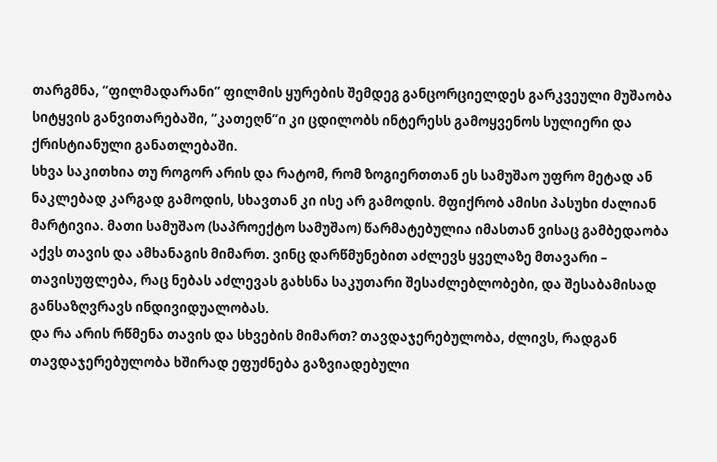თარგმნა, “ფილმადარანი” ფილმის ყურების შემდეგ განცორციელდეს გარკვეული მუშაობა სიტყვის განვითარებაში, “კათეღნ”ი კი ცდილობს ინტერესს გამოყვენოს სულიერი და ქრისტიანული განათლებაში.
სხვა საკითხია თუ როგორ არის და რატომ, რომ ზოგიერთთან ეს სამუშაო უფრო მეტად ან ნაკლებად კარგად გამოდის, სხავთან კი ისე არ გამოდის. მფიქრობ ამისი პასუხი ძალიან მარტივია. მათი სამუშაო (საპროექტო სამუშაო) წარმატებულია იმასთან ვისაც გამბედაობა აქვს თავის და ამხანაგის მიმართ. ვინც დარწმუნებით აძლევს ყველაზე მთავარი – თავისუფლება, რაც ნებას აძლევას გახსნა საკუთარი შესაძლებლობები, და შესაბამისად განსაზღვრავს ინდივიდუალობას.
და რა არის რწმენა თავის და სხვების მიმართ? თავდაჯერებულობა, ძლივს, რადგან თავდაჯერებულობა ხშირად ეფუძნება გაზვიადებული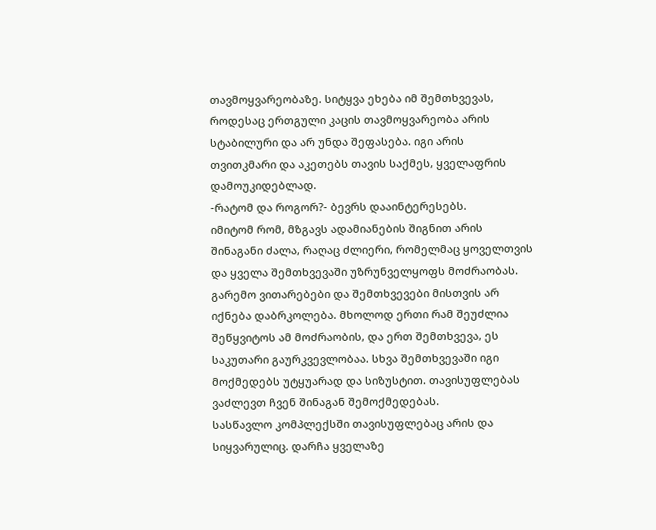თავმოყვარეობაზე. სიტყვა ეხება იმ შემთხვევას, როდესაც ერთგული კაცის თავმოყვარეობა არის სტაბილური და არ უნდა შეფასება. იგი არის თვითკმარი და აკეთებს თავის საქმეს, ყველაფრის დამოუკიდებლად.
-რატომ და როგორ?- ბევრს დააინტერესებს.
იმიტომ რომ, მზგავს ადამიანების შიგნით არის შინაგანი ძალა, რაღაც ძლიერი, რომელმაც ყოველთვის და ყველა შემთხვევაში უზრუნველყოფს მოძრაობას. გარემო ვითარებები და შემთხვევები მისთვის არ იქნება დაბრკოლება. მხოლოდ ერთი რამ შეუძლია შეწყვიტოს ამ მოძრაობის, და ერთ შემთხვევა, ეს საკუთარი გაურკვევლობაა. სხვა შემთხვევაში იგი მოქმედებს უტყუარად და სიზუსტით. თავისუფლებას ვაძლევთ ჩვენ შინაგან შემოქმედებას.
სასწავლო კომპლექსში თავისუფლებაც არის და სიყვარულიც. დარჩა ყველაზე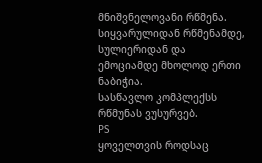მნიშვნელოვანი რწმენა. სიყვარულიდან რწმენამდე, სულიერიდან და ემოციამდე მხოლოდ ერთი ნაბიჭია.
სასწავლო კომპლექსს რწმუნას ვუსურვებ.
PS
ყოველთვის როდსაც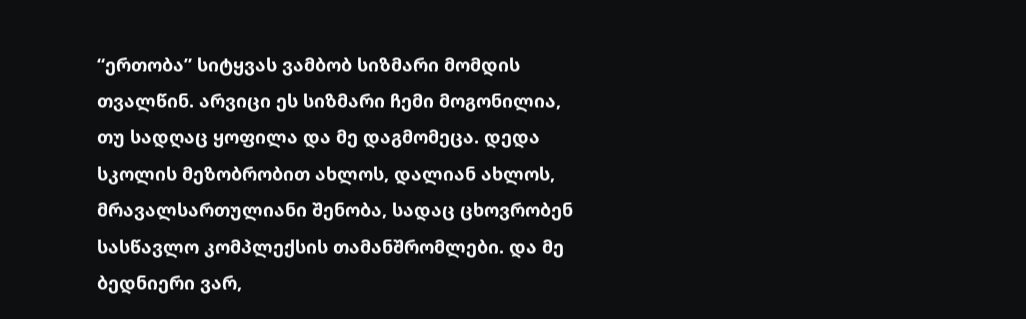“ერთობა” სიტყვას ვამბობ სიზმარი მომდის თვალწინ. არვიცი ეს სიზმარი ჩემი მოგონილია, თუ სადღაც ყოფილა და მე დაგმომეცა. დედა სკოლის მეზობრობით ახლოს, დალიან ახლოს, მრავალსართულიანი შენობა, სადაც ცხოვრობენ სასწავლო კომპლექსის თამანშრომლები. და მე ბედნიერი ვარ,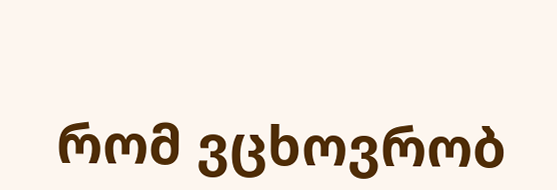რომ ვცხოვრობ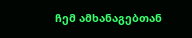ჩემ ამხანაგებთან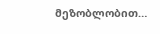მეზობლობით…